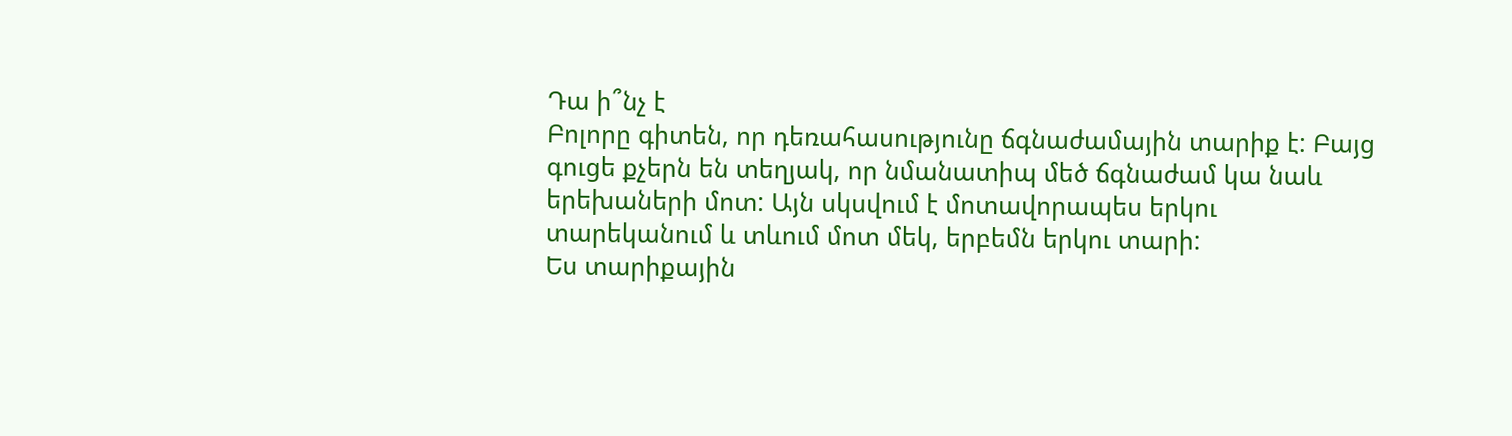Դա ի՞նչ է
Բոլորը գիտեն, որ դեռահասությունը ճգնաժամային տարիք է: Բայց գուցե քչերն են տեղյակ, որ նմանատիպ մեծ ճգնաժամ կա նաև երեխաների մոտ: Այն սկսվում է մոտավորապես երկու տարեկանում և տևում մոտ մեկ, երբեմն երկու տարի:
Ես տարիքային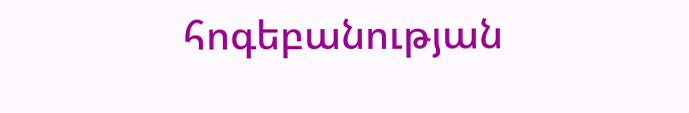հոգեբանության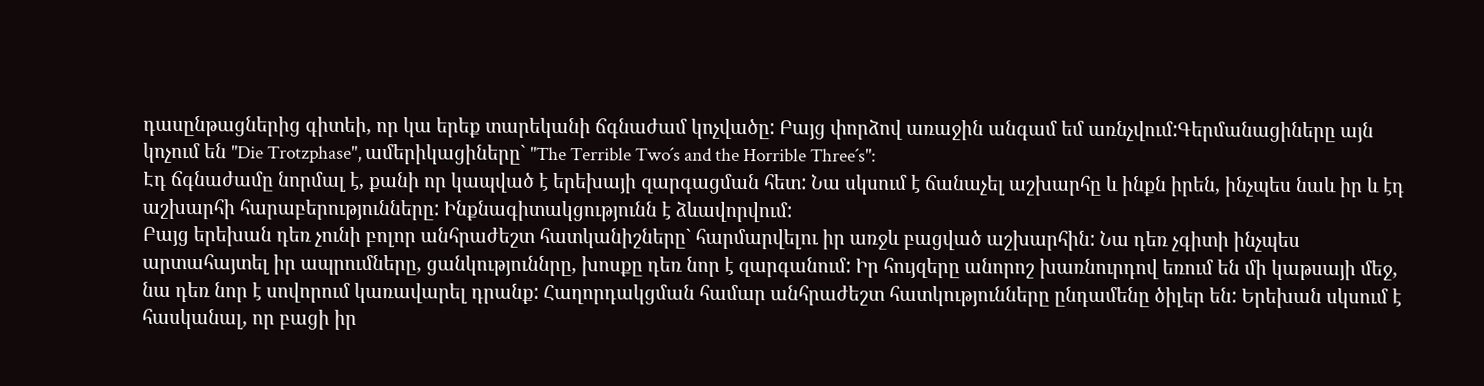դասընթացներից գիտեի, որ կա երեք տարեկանի ճգնաժամ կոչվածը: Բայց փորձով առաջին անգամ եմ առնչվում:Գերմանացիները այն կոչում են "Die Trotzphase", ամերիկացիները` "The Terrible Two´s and the Horrible Three´s":
Էդ ճգնաժամը նորմալ է, քանի որ կապված է երեխայի զարգացման հետ: Նա սկսում է ճանաչել աշխարհը և ինքն իրեն, ինչպես նաև իր և էդ աշխարհի հարաբերությունները: Ինքնագիտակցությունն է ձևավորվում:
Բայց երեխան դեռ չունի բոլոր անհրաժեշտ հատկանիշները` հարմարվելու իր առջև բացված աշխարհին: Նա դեռ չգիտի ինչպես արտահայտել իր ապրումները, ցանկություննրը, խոսքը դեռ նոր է զարգանում: Իր հույզերը անորոշ խառնուրդով եռում են մի կաթսայի մեջ, նա դեռ նոր է սովորում կառավարել դրանք: Հաղորդակցման համար անհրաժեշտ հատկությունները ընդամենը ծիլեր են: Երեխան սկսում է հասկանալ, որ բացի իր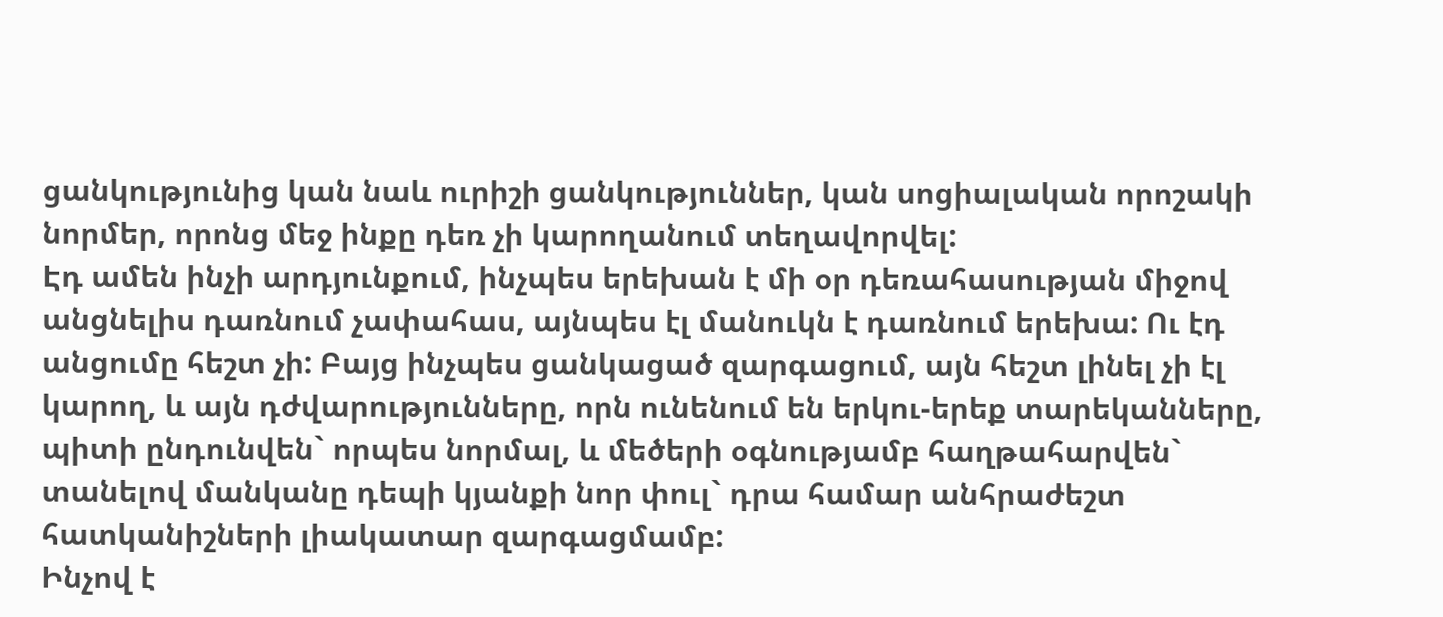ցանկությունից կան նաև ուրիշի ցանկություններ, կան սոցիալական որոշակի նորմեր, որոնց մեջ ինքը դեռ չի կարողանում տեղավորվել:
Էդ ամեն ինչի արդյունքում, ինչպես երեխան է մի օր դեռահասության միջով անցնելիս դառնում չափահաս, այնպես էլ մանուկն է դառնում երեխա: Ու էդ անցումը հեշտ չի: Բայց ինչպես ցանկացած զարգացում, այն հեշտ լինել չի էլ կարող, և այն դժվարությունները, որն ունենում են երկու-երեք տարեկանները, պիտի ընդունվեն` որպես նորմալ, և մեծերի օգնությամբ հաղթահարվեն` տանելով մանկանը դեպի կյանքի նոր փուլ` դրա համար անհրաժեշտ հատկանիշների լիակատար զարգացմամբ:
Ինչով է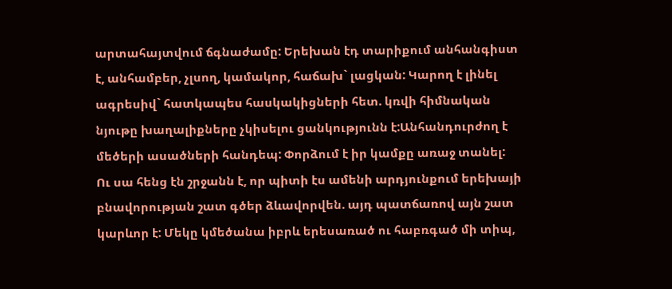արտահայտվում ճգնաժամը: Երեխան էդ տարիքում անհանգիստ է, անհամբեր, չլսող, կամակոր, հաճախ` լացկան: Կարող է լինել ագրեսիվ` հատկապես հասկակիցների հետ. կռվի հիմնական նյութը խաղալիքները չկիսելու ցանկությունն է:Անհանդուրժող է մեծերի ասածների հանդեպ: Փորձում է իր կամքը առաջ տանել:
Ու սա հենց էն շրջանն է, որ պիտի էս ամենի արդյունքում երեխայի բնավորության շատ գծեր ձևավորվեն. այդ պատճառով այն շատ կարևոր է: Մեկը կմեծանա իբրև երեսառած ու հաբռգած մի տիպ,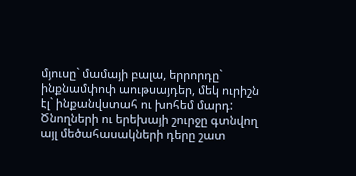մյուսը` մամայի բալա, երրորդը` ինքնամփոփ աութսայդեր, մեկ ուրիշն էլ` ինքանվստահ ու խոհեմ մարդ:
Ծնողների ու երեխայի շուրջը գտնվող այլ մեծահասակների դերը շատ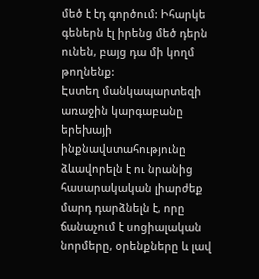մեծ է էդ գործում: Իհարկե գեներն էլ իրենց մեծ դերն ունեն, բայց դա մի կողմ թողնենք:
Էստեղ մանկապարտեզի առաջին կարգաբանը երեխայի ինքնավստահությունը ձևավորելն է ու նրանից հասարակական լիարժեք մարդ դարձնելն է, որը ճանաչում է սոցիալական նորմերը, օրենքները և լավ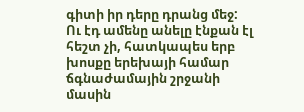գիտի իր դերը դրանց մեջ:
Ու էդ ամենը անելը էնքան էլ հեշտ չի, հատկապես երբ խոսքը երեխայի համար ճգնաժամային շրջանի մասին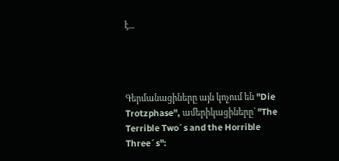է...




Գերմանացիները այն կոչում են "Die Trotzphase", ամերիկացիները` "The Terrible Two´s and the Horrible Three´s":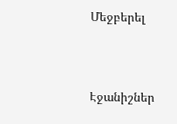Մեջբերել



Էջանիշներ